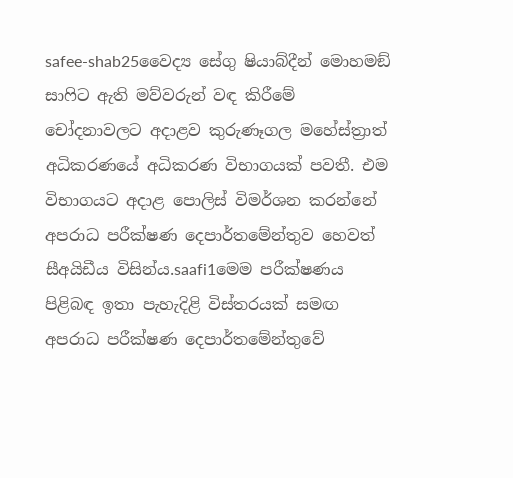safee-shab25වෛද්‍ය සේගු ෂියාබ්දීන් මොහමඞ් සාෆිට ඇති මව්වරුන් වඳ කිරීමේ චෝදනාවලට අදාළව කුරුණෑගල මහේස්ත්‍රාත් අධිකරණයේ අධිකරණ විභාගයක් පවතී. එම විභාගයට අදාළ පොලිස් විමර්ශන කරන්නේ අපරාධ පරීක්ෂණ දෙපාර්තමේන්තුව හෙවත් සීඅයිඩීය විසින්ය.saafi1මෙම පරීක්ෂණය පිළිබඳ ඉතා පැහැදිළි විස්තරයක් සමඟ අපරාධ පරීක්ෂණ දෙපාර්තමේන්තුවේ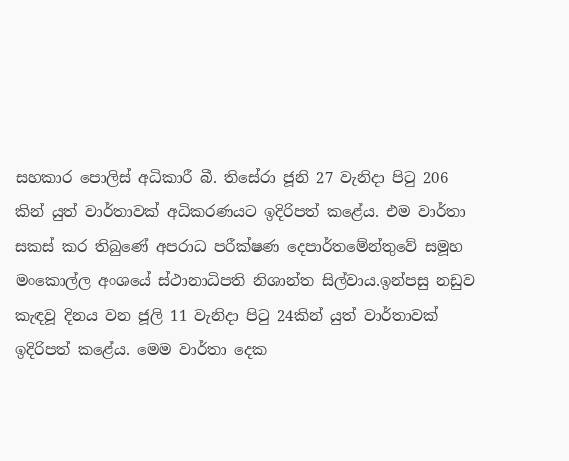සහකාර පොලිස් අධිකාරී බී. තිසේරා ජූනි 27 වැනිදා පිටු 206 කින් යුත් වාර්තාවක් අධිකරණයට ඉදිරිපත් කළේය. එම වාර්තා සකස් කර තිබුණේ අපරාධ පරීක්ෂණ දෙපාර්තමේන්තුවේ සමූහ මංකොල්ල අංශයේ ස්ථානාධිපති නිශාන්ත සිල්වාය.ඉන්පසු නඩුව කැඳවූ දිනය වන ජූලි 11 වැනිදා පිටු 24කින් යුත් වාර්තාවක් ඉදිරිපත් කළේය. මෙම වාර්තා දෙක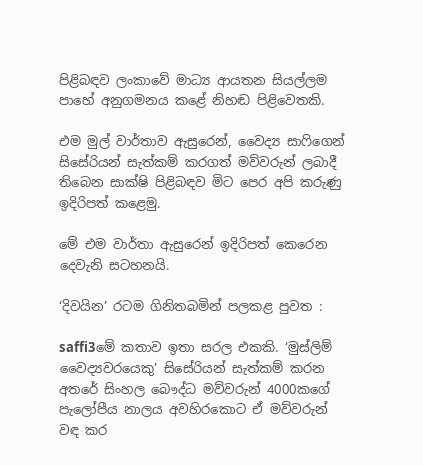පිළිබඳව ලංකාවේ මාධ්‍ය ආයතන සියල්ලම පාහේ අනුගමනය කළේ නිහඬ පිළිවෙතකි.

එම මුල් වාර්තාව ඇසුරෙන්, වෛද්‍ය සාෆිගෙන් සිසේරියන් සැත්කම් කරගත් මව්වරුන් ලබාදී තිබෙන සාක්ෂි පිළිබඳව මිට පෙර අපි කරුණු ඉදිරිපත් කළෙමු.

මේ එම වාර්තා ඇසුරෙන් ඉදිරිපත් කෙරෙන දෙවැනි සටහනයි.

‘දිවයින’ රටම ගිනිතබමින් පලකළ පුවත :

saffi3මේ කතාව ඉතා සරල එකකි. ‘මුස්ලිම් වෛද්‍යවරයෙකු’ සිසේරියන් සැත්කම් කරන අතරේ සිංහල බෞද්ධ මව්වරුන් 4000කගේ පැලෝපීය නාලය අවහිරකොට ඒ මව්වරුන් වඳ කර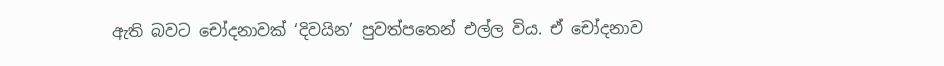ඇති බවට චෝදනාවක් ‘දිවයින’ පුවත්පතෙන් එල්ල විය. ඒ චෝදනාව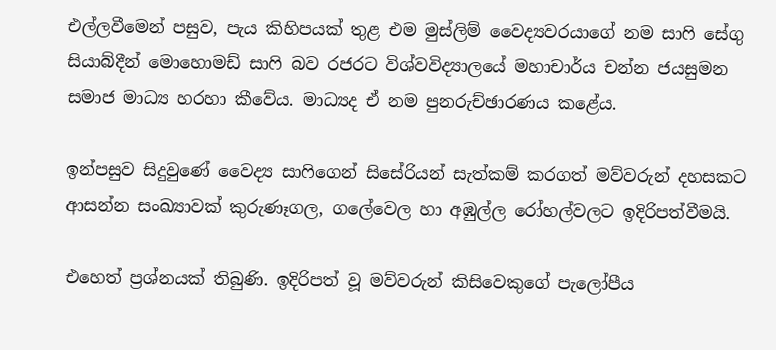එල්ලවීමෙන් පසුව, පැය කිහිපයක් තුළ එම මුස්ලිම් වෛද්‍යවරයාගේ නම සාෆි සේගු සියාබ්දීන් මොහොමඩ් සාෆි බව රජරට විශ්වවිද්‍යාලයේ මහාචාර්ය චන්න ජයසුමන සමාජ මාධ්‍ය හරහා කීවේය. මාධ්‍යද ඒ නම පුනරුච්ඡාරණය කළේය.

ඉන්පසුව සිදුවුණේ වෛද්‍ය සාෆිගෙන් සිසේරියන් සැත්කම් කරගත් මව්වරුන් දහසකට ආසන්න සංඛ්‍යාවක් කුරුණෑගල, ගලේවෙල හා අඹුල්ල රෝහල්වලට ඉදිරිපත්වීමයි.

එහෙත් ප්‍රශ්නයක් තිබුණි. ඉදිරිපත් වූ මව්වරුන් කිසිවෙකුගේ පැලෝපීය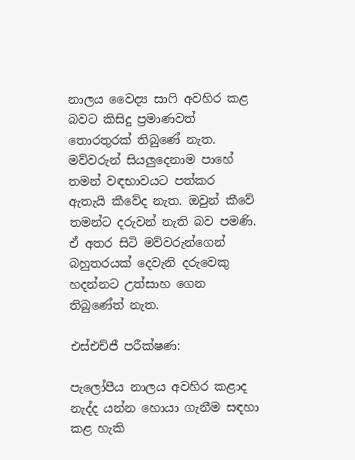නාලය වෛද්‍ය සාෆි අවහිර කළ බවට කිසිදු ප්‍රමාණවත් තොරතුරක් තිබුණේ නැත. මව්වරුන් සියලුදෙනාම පාහේ තමන් වඳභාවයට පත්කර ඇතැයි කීවේද නැත. ඔවුන් කීවේ තමන්ට දරුවන් නැති බව පමණි. ඒ අතර සිටි මව්වරුන්ගෙන් බහුතරයක් දෙවැනි දරුවෙකු හදන්නට උත්සාහ ගෙන තිබුණේත් නැත.

එස්එච්ජී පරීක්ෂණ:

පැලෝපීය නාලය අවහිර කළාද නැද්ද යන්න හොයා ගැනීම සඳහා කළ හැකි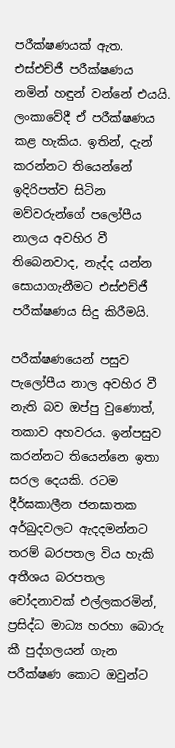පරීක්ෂණයක් ඇත. එස්එච්ජී පරීක්ෂණය නමින් හඳුන් වන්නේ එයයි. ලංකාවේදී ඒ පරීක්ෂණය කළ හැකිය. ඉතින්, දැන් කරන්නට තියෙන්නේ ඉදිරිපත්ව සිටින මව්වරුන්ගේ පලෝපීය නාලය අවහිර වී තිබෙනවාද, නැද්ද යන්න සොයාගැනීමට එස්එච්ජී පරීක්ෂණය සිදු කිරීමයි.

පරීක්ෂණයෙන් පසුව පැලෝපීය නාල අවහිර වී නැති බව ඔප්පු වුණොත්, තකාව අහවරය. ඉන්පසුව කරන්නට තියෙන්නෙ ඉතා සරල දෙයකි. රටම දීර්ඝකාලීන ජනඝාතක අර්බුදවලට ඇදදමන්නට තරම් බරපතල විය හැකි අතීශය බරපතල චෝදනාවක් එල්ලකරමින්, ප්‍රසිද්ධ මාධ්‍ය හරහා බොරු කී පුද්ගලයන් ගැන පරීක්ෂණ කොට ඔවුන්ට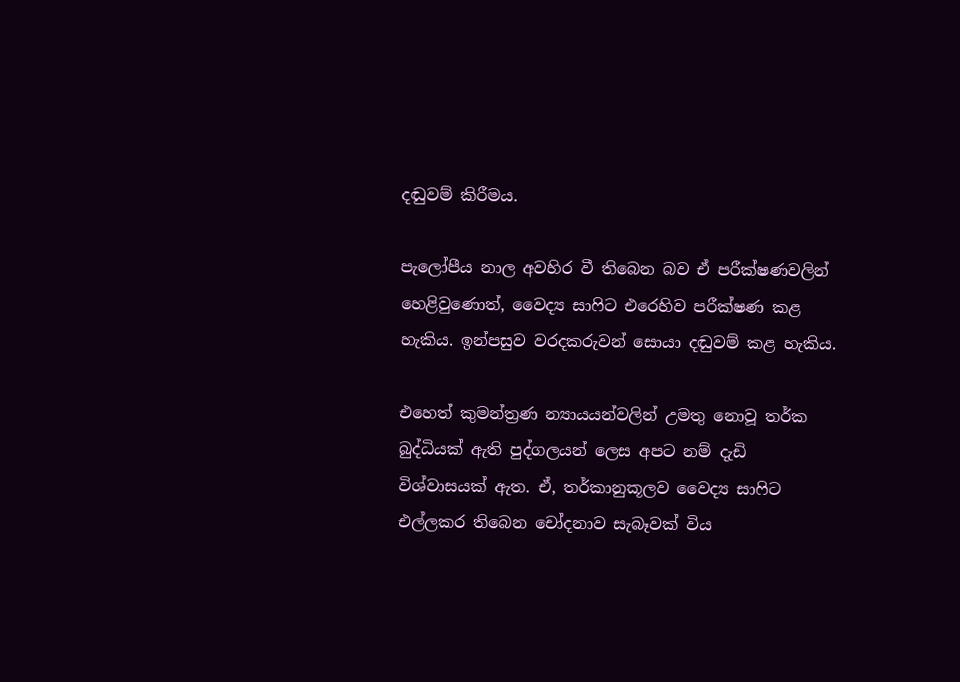දඬුවම් කිරීමය.

පැලෝපීය නාල අවහිර වී තිබෙන බව ඒ පරීක්ෂණවලින් හෙළිවුණොත්, වෛද්‍ය සාෆිට එරෙහිව පරීක්ෂණ කළ හැකිය. ඉන්පසුව වරදකරුවන් සොයා දඬුවම් කළ හැකිය.

එහෙත් කුමන්ත්‍රණ න්‍යායයන්වලින් උමතු නොවූ තර්ක බුද්ධියක් ඇති පුද්ගලයන් ලෙස අපට නම් දැඩි විශ්වාසයක් ඇත. ඒ, තර්කානුකූලව වෛද්‍ය සාෆිට එල්ලකර තිබෙන චෝදනාව සැබෑවක් විය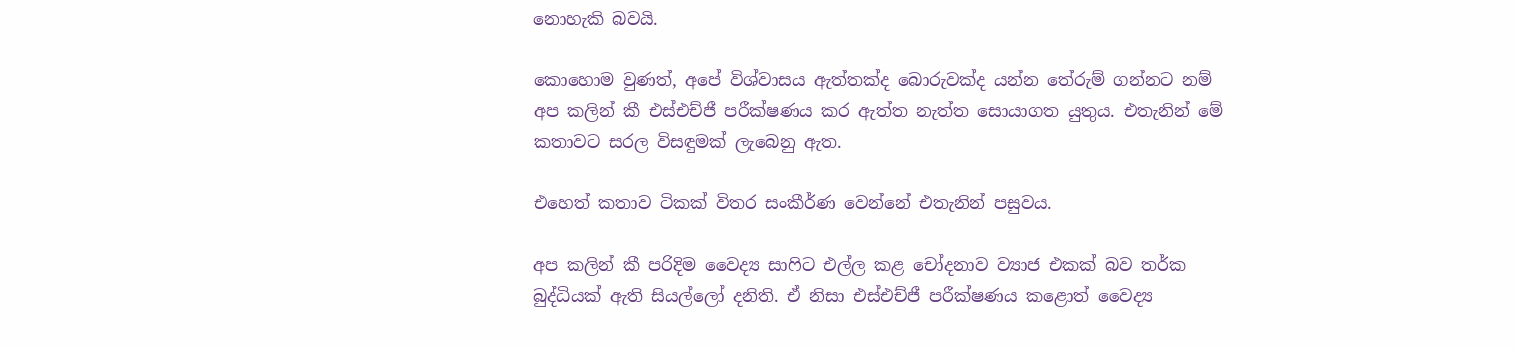නොහැකි බවයි.

කොහොම වුණත්, අපේ විශ්වාසය ඇත්තක්ද බොරුවක්ද යන්න තේරුම් ගන්නට නම් අප කලින් කී එස්එච්ජී පරීක්ෂණය කර ඇත්ත නැත්ත සොයාගත යුතුය. එතැනින් මේ කතාවට සරල විසඳුමක් ලැබෙනු ඇත.

එහෙත් කතාව ටිකක් විතර සංකීර්ණ වෙන්නේ එතැනින් පසුවය.

අප කලින් කී පරිදිම වෛද්‍ය සාෆිට එල්ල කළ චෝදනාව ව්‍යාජ එකක් බව තර්ක බුද්ධියක් ඇති සියල්ලෝ දනිති. ඒ නිසා එස්එච්ජී පරීක්ෂණය කළොත් වෛද්‍ය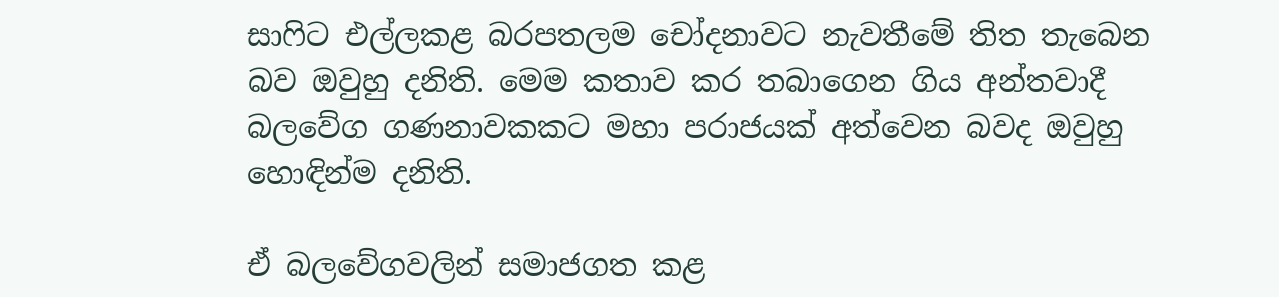සාෆිට එල්ලකළ බරපතලම චෝදනාවට නැවතීමේ තිත තැබෙන බව ඔවුහු දනිති. මෙම කතාව කර තබාගෙන ගිය අන්තවාදී බලවේග ගණනාවකකට මහා පරාජයක් අත්වෙන බවද ඔවුහු හොඳින්ම දනිති.

ඒ බලවේගවලින් සමාජගත කළ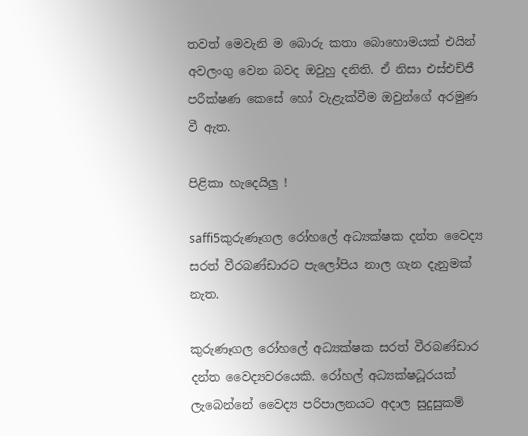තවත් මෙවැනි ම බොරු කතා බොහොමයක් එයින් අවලංගු වෙන බවද ඔවුහු දනිති. ඒ නිසා එස්එච්ජී පරීක්ෂණ කෙසේ හෝ වැළැක්වීම ඔවුන්ගේ අරමුණ වී ඇත.

පිළිකා හැදෙයිලු !

saffi5කුරුණෑගල රෝහලේ අධ්‍යක්ෂක දන්ත වෛද්‍ය සරත් වීරබණ්ඩාරට පැලෝපිය නාල ගැන දැනුමක් නැත.

කුරුණෑගල රෝහලේ අධ්‍යක්ෂක සරත් වීරබණ්ඩාර දන්ත වෛද්‍යවරයෙකි. රෝහල් අධ්‍යක්ෂධූරයක් ලැබෙන්නේ වෛද්‍ය පරිපාලනයට අදාල සුදුසුකම්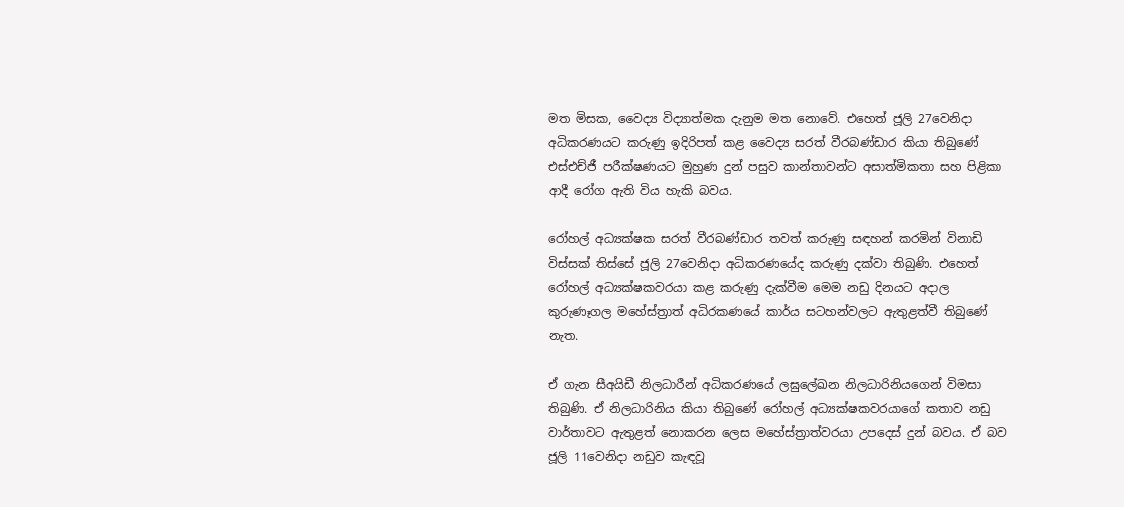මත මිසක, වෛද්‍ය විද්‍යාත්මක දැනුම මත නොවේ. එහෙත් ජූලි 27වෙනිදා අධිකරණයට කරුණු ඉදිරිපත් කළ වෛද්‍ය සරත් වීරබණ්ඩාර කියා තිබුණේ එස්එච්ජී පරීක්ෂණයට මුහුණ දුන් පසුව කාන්තාවන්ට අසාත්මිකතා සහ පිළිකා ආදී රෝග ඇති විය හැකි බවය.

රෝහල් අධ්‍යක්ෂක සරත් වීරබණ්ඩාර තවත් කරුණු සඳහන් කරමින් විනාඩි විස්සක් තිස්සේ ජූලි 27වෙනිදා අධිකරණයේද කරුණු දක්වා තිබුණි. එහෙත් රෝහල් අධ්‍යක්ෂකවරයා කළ කරුණු දැක්වීම මෙම නඩු දිනයට අදාල කුරුණෑගල මහේස්ත්‍රාත් අධිරකණයේ කාර්ය සටහන්වලට ඇතුළත්වී තිබුණේ නැත.

ඒ ගැන සීඅයිඩී නිලධාරීන් අධිකරණයේ ලඝුලේඛන නිලධාරිනියගෙන් විමසා තිබුණි. ඒ නිලධාරිනිය කියා තිබුණේ රෝහල් අධ්‍යක්ෂකවරයාගේ කතාව නඩු වාර්තාවට ඇතුළත් නොකරන ලෙස මහේස්ත්‍රාත්වරයා උපදෙස් දුන් බවය. ඒ බව ජූලි 11වෙනිදා නඩුව කැඳවූ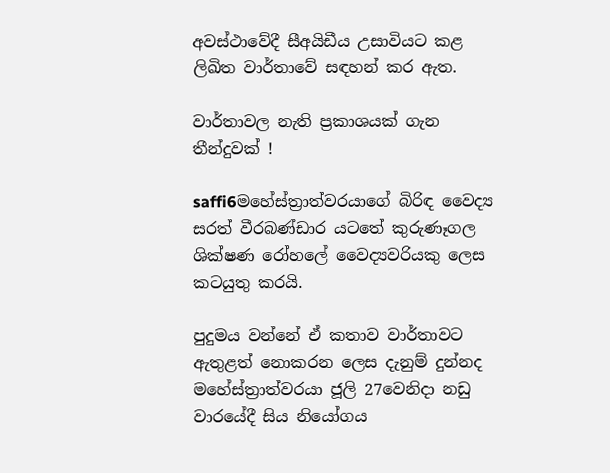අවස්ථාවේදී සීඅයිඩීය උසාවියට කළ ලිඛිත වාර්තාවේ සඳහන් කර ඇත.

වාර්තාවල නැති ප්‍රකාශයක් ගැන තීන්දුවක් !

saffi6මහේස්ත්‍රාත්වරයාගේ බිරිඳ වෛද්‍ය සරත් වීරබණ්ඩාර යටතේ කුරුණෑගල ශික්ෂණ රෝහලේ වෛද්‍යවරියකු ලෙස කටයුතු කරයි.

පුදුමය වන්නේ ඒ කතාව වාර්තාවට ඇතුළත් නොකරන ලෙස දැනුම් දුන්නද මහේස්ත්‍රාත්වරයා ජූලි 27වෙනිදා නඩු වාරයේදී සිය නියෝගය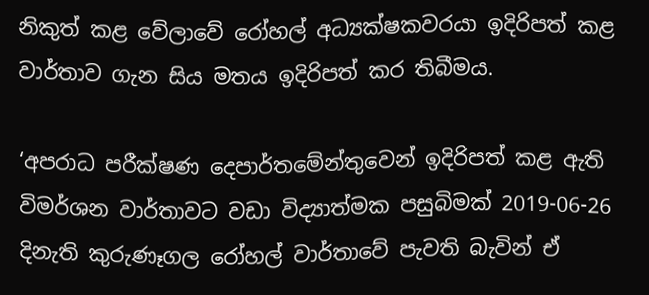නිකුත් කළ වේලාවේ රෝහල් අධ්‍යක්ෂකවරයා ඉදිරිපත් කළ වාර්තාව ගැන සිය මතය ඉදිරිපත් කර තිබීමය.

‘අපරාධ පරීක්ෂණ දෙපාර්තමේන්තුවෙන් ඉදිරිපත් කළ ඇති විමර්ශන වාර්තාවට වඩා විද්‍යාත්මක පසුබිමක් 2019-06-26 දිනැති කුරුණෑගල රෝහල් වාර්තාවේ පැවති බැවින් ඒ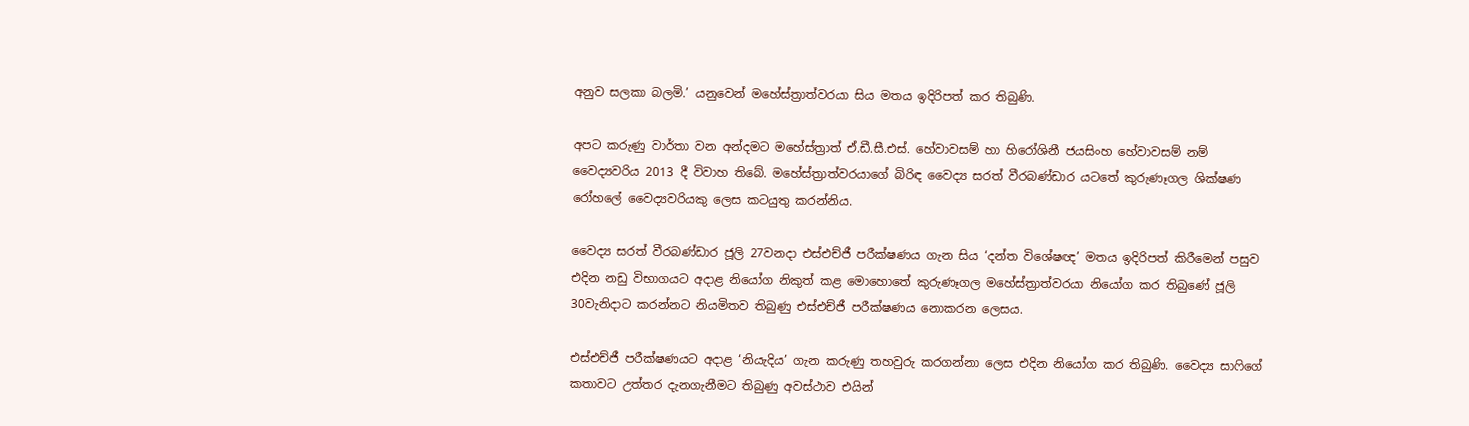අනුව සලකා බලමි.’ යනුවෙන් මහේස්ත්‍රාත්වරයා සිය මතය ඉදිරිපත් කර තිබුණි.

අපට කරුණු වාර්තා වන අන්දමට මහේස්ත්‍රාත් ඒ.ඩී.සී.එස්. හේවාවසම් හා හිරෝශිනී ජයසිංහ හේවාවසම් නම් වෛද්‍යවරිය 2013 දී විවාහ තිබේ. මහේස්ත්‍රාත්වරයාගේ බිරිඳ වෛද්‍ය සරත් වීරබණ්ඩාර යටතේ කුරුණෑගල ශික්ෂණ රෝහලේ වෛද්‍යවරියකු ලෙස කටයුතු කරන්නිය.

වෛද්‍ය සරත් වීරබණ්ඩාර ජූලි 27වනදා එස්එච්ජී පරීක්ෂණය ගැන සිය ‘දන්ත විශේෂඥ’ මතය ඉදිරිපත් කිරීමෙන් පසුව එදින නඩු විභාගයට අදාළ නියෝග නිකුත් කළ මොහොතේ කුරුණෑගල මහේස්ත්‍රාත්වරයා නියෝග කර තිබුණේ ජූලි 30වැනිදාට කරන්නට නියමිතව තිබුණු එස්‍එච්ජී පරීක්ෂණය නොකරන ලෙසය.

එස්එච්ජී පරීක්ෂණයට අදාළ ‘නියැදිය’ ගැන කරුණු තහවුරු කරගන්නා ලෙස එදින නියෝග කර තිබුණි. වෛද්‍ය සාෆිගේ කතාවට උත්තර දැනගැනීමට තිබුණු අවස්ථාව එයින්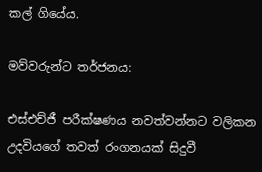කල් ගියේය.

මව්වරුන්ට තර්ජනය:

එස්එච්ජී පරීක්ෂණය නවත්වන්නට වලිකන උදවියගේ තවත් රංගනයක් සිදුවී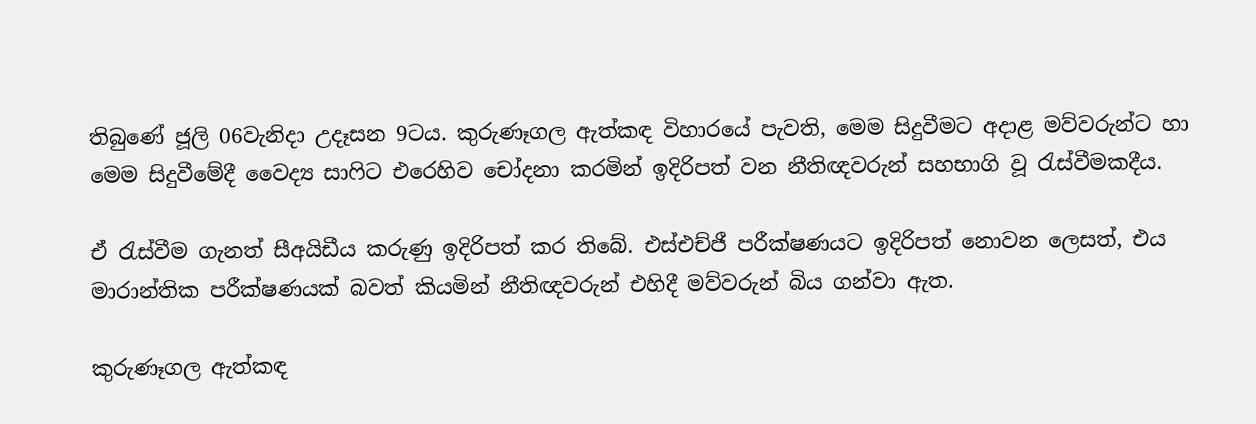තිබුණේ ජූලි 06වැනිදා උදෑසන 9ටය. කුරුණෑගල ඇත්කඳ විහාරයේ පැවති, මෙම සිදුවීමට අදාළ මව්වරුන්ට හා මෙම සිදුවීමේදී වෛද්‍ය සාෆිට එරෙහිව ‌චෝදනා කරමින් ඉදිරිපත් වන නීතිඥවරුන් සහභාගි වූ රැස්වීමකදීය.

ඒ රැස්වීම ගැනත් සීඅයිඩීය කරුණු ඉදිරිපත් කර තිබේ. එස්එච්ජී පරීක්ෂණයට ඉදිරිපත් නොවන ලෙසත්, එය මාරාන්තික පරීක්ෂණයක් බවත් කියමින් නීතිඥවරුන් එහිදී මව්වරුන් බිය ගන්වා ඇත.

කුරුණෑගල ඇත්කඳ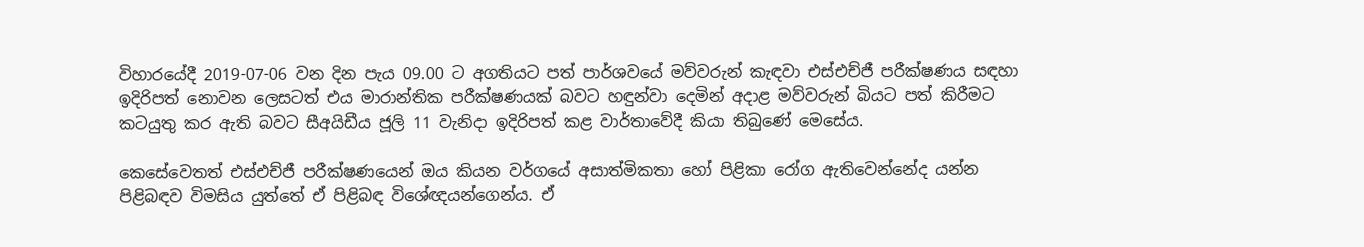විහාරයේදී 2019-07-06 වන දින පැය 09.00 ට අගතියට පත් පාර්ශවයේ මව්වරුන් කැඳවා එස්එච්ජී පරීක්ෂණය සඳහා ඉදිරිපත් නොවන ලෙසටත් එය මාරාන්තික පරීක්ෂණයක් බවට හඳුන්වා දෙමින් අදාළ මව්වරුන් බියට පත් කිරීමට කටයුතු කර ඇති බවට සීඅයිඩීය ජූලි 11 වැනිදා ඉදිරිපත් කළ වාර්තාවේදී කියා තිබුණේ මෙසේය.

කෙසේවෙතත් එස්එච්ජී පරීක්ෂණයෙන් ඔය කියන වර්ගයේ අසාත්මිකතා හෝ පිළිකා රෝග ඇතිවෙන්නේද යන්න පිළිබඳව විමසිය යුත්තේ ඒ පිළිබඳ විශේඥයන්ගෙන්ය. ඒ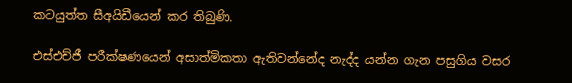කටයුත්ත සීඅයිඩීයෙන් කර තිබුණි.

එස්එච්ජී පරීක්ෂණයෙන් අසාත්මිකතා ඇතිවන්නේද නැද්ද යන්න ගැන පසුගිය වසර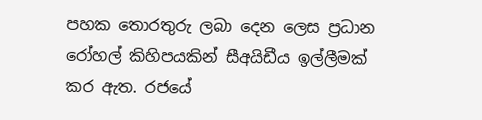පහක තොරතුරු ලබා දෙන ලෙස ප්‍රධාන රෝහල් කිහිපයකින් සීඅයිඩීය ඉල්ලීමක් කර ඇත. රජයේ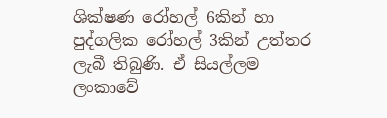ශික්ෂණ රෝහල් 6කින් හා පුද්ගලික රෝහල් 3කින් උත්තර ලැබී තිබුණි. ඒ සියල්ලම ලංකාවේ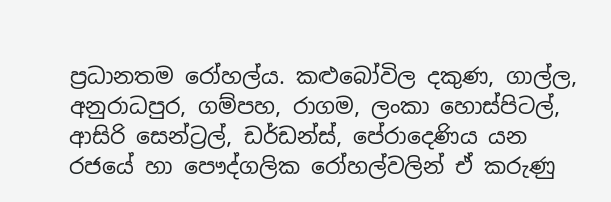ප්‍රධානතම රෝහල්ය. කළුබෝවිල දකුණ, ගාල්ල, අනුරාධපුර, ගම්පහ, රාගම, ලංකා හොස්පිටල්, ආසිරි සෙන්ට්‍රල්, ඩර්ඩන්ස්, පේරාදෙණිය යන රජයේ හා පෞද්ගලික රෝහල්වලින් ඒ කරුණු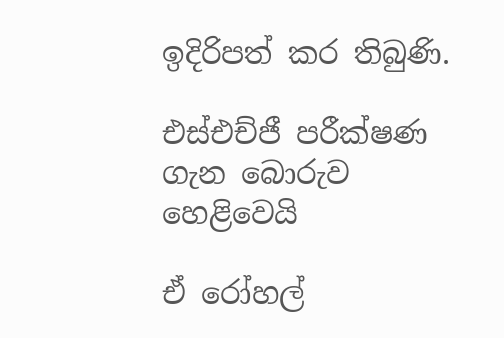ඉදිරිපත් කර තිබුණි.

එස්එච්ජී පරීක්ෂණ ගැන බොරුව හෙළිවෙයි

ඒ රෝහල්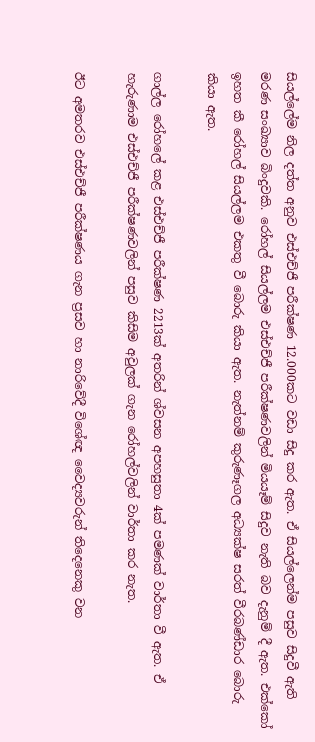සියල්ලේම නිල දත්ත අනුව එස්එච්ජී පරීක්ෂණ 12.000කට වඩා සිදු කර ඇත. ඒ සියල්ලෙන්ම පසුව සිදුවී ඇති මරණ සංඛ්‍යාව බිංදුවකි. රෝහල් සියල්ලම එස්එච්ජී පරීක්ෂණවලින් මියයෑම් සිදුව නැති බව දැනුම් දී ඇත. එක්කෝ ඉහත කී රෝහල් සියල්ලම එකතු වී බොරු කියා ඇත. නැත්නම් කුරුණෑගල අධ්‍යක්ෂ සරත් වීරබණ්ඩාර බොරු කියා ඇත.

ගාල්ල රෝහලේ කළ එස්එච්ජී පරීක්ෂණ 2213ක් අතරින් ශ්වසන අපහසුතා 4ක් පමණක් වාර්තා වී ඇත. ඒ හැරුණාම එස්එච්ජී පරීක්ෂණවලින් පසුව කිසිම අවුලක් ගැන රෝහල්වලින් වාර්තා කර නැත.

ඊ‌ට අමතරව එස්එච්ජී පරීක්ෂණය ගැන ප්‍රසව හා නාරිවේදී විශේඥ වෛද්‍යවරුන් තිදෙනෙකු වන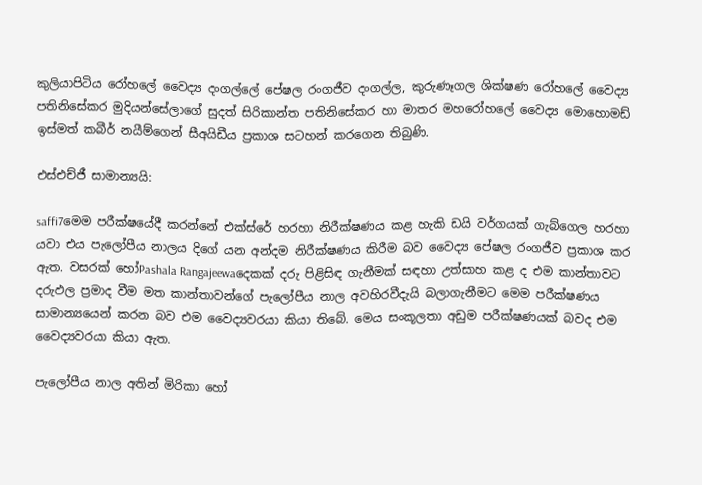කුලියාපිටිය රෝහලේ වෛද්‍ය දංගල්ලේ පේෂල රංගජීව දංගල්ල, කුරුණෑගල ශික්ෂණ රෝහලේ වෛද්‍ය පතිනිසේකර මුදියන්සේලාගේ සුදත් සිරිකාන්ත පතිනිසේකර හා මාතර මහරෝහලේ වෛද්‍ය මොහොමඩ් ඉස්මත් කබීර් නයීම්ගෙන් සීඅයිඩීය ප්‍රකාශ සටහන් කරගෙන තිබුණි.

එස්එච්ජී සාමාන්‍යයි:

saffi7මෙම පරීක්ෂයේදී කරන්නේ එක්ස්රේ හරහා නිරීක්ෂණය කළ හැකි ඩයි වර්ගයක් ගැබ්ගෙල හරහා යවා එය පැලෝපීය නාලය දිගේ යන අන්දම නිරීක්ෂණය කිරීම බව වෛද්‍ය පේෂල රංගජීව ප්‍රකාශ කර ඇත. වසරක් හෝPashala Rangajeewaදෙකක් දරු පිළිසිඳ ගැනීමක් සඳහා උත්සාහ කළ ද එම කාන්තාවට දරුඵල ප්‍රමාද වීම මත කාන්තාවන්ගේ පැලෝපීය නාල අවහිරවීදැයි බලාගැනීමට මෙම පරීක්ෂණය සාමාන්‍යයෙන් කරන බව එම වෛද්‍යවරයා කියා තිබේ. මෙය සංකූලතා අඩුම පරීක්ෂණයක් බවද එම වෛද්‍යවරයා කියා ඇත.

පැලෝපීය නාල අතින් මිරිකා හෝ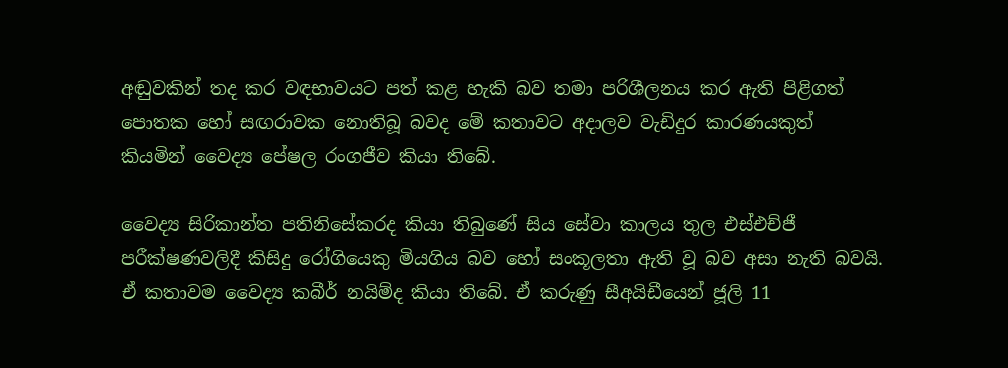අඬුවකින් තද කර වඳභාවයට පත් කළ හැකි බව තමා පරිශීලනය කර ඇති පිළිගත් පොතක හෝ සඟරාවක නොතිබූ බවද මේ කතාවට අදාලව වැඩිදුර කාරණයකුත් කියමින් වෛද්‍ය පේෂල රංගජීව කියා තිබේ.

වෛද්‍ය සිරිකාන්ත පතිනිසේකරද කියා තිබුණේ සිය සේවා කාලය තුල එස්එච්ජී පරීක්ෂණවලිදී කිසිදු රෝගියෙකු මියගිය බව හෝ සංකූලතා ඇති වූ බව අසා නැති බවයි. ඒ කතාවම වෛද්‍ය කබීර් නයිම්ද කියා තිබේ. ඒ කරුණු සීඅයිඩීයෙන් ජූලි 11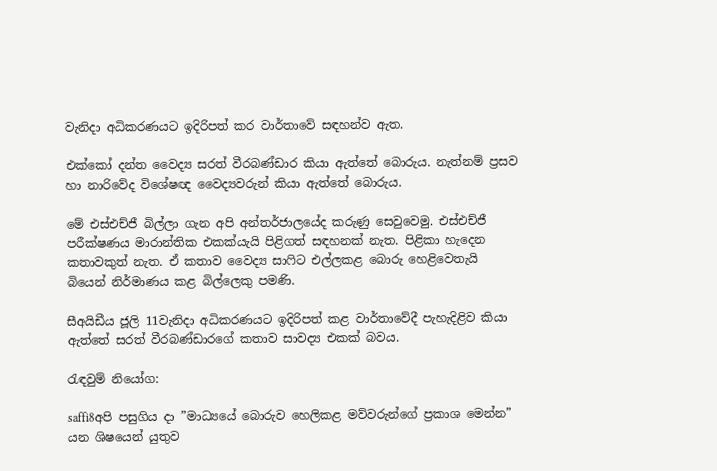වැනිදා අධිකරණයට ඉදිරිපත් කර වාර්තාවේ සඳහන්ව ඇත.

එක්කෝ දන්ත වෛද්‍ය සරත් වීරබණ්ඩාර කියා ඇත්තේ බොරුය. නැත්නම් ප්‍රසව හා නාරිවේද විශේෂඥ වෛද්‍යවරුන් කියා ඇත්තේ බොරුය.

මේ එස්එච්ජී බිල්ලා ගැන අපි අන්තර්ජාලයේද කරුණු සෙවුවෙමු. එස්එච්ජී පරීක්ෂණය මාරාන්තික එකක්යැයි පිළිගත් සඳහනක් නැත. පිළිකා හැදෙන කතාවකුත් නැත. ඒ කතාව වෛද්‍ය සාෆිට එල්ලකළ බොරු හෙළිවෙතැයි බියෙන් නිර්මාණය කළ බිල්ලෙකු පමණි.

සීඅයිඩීය ජූලි 11වැනිදා අධිකරණයට ඉදිරිපත් කළ වාර්තාවේදී පැහැදිළිව කියා ඇත්තේ සරත් වීරබණ්ඩාරගේ කතාව සාවද්‍ය එකක් බවය.

රැඳවුම් නියෝග:

saffi8අපි පසුගිය දා ”මාධ්‍යයේ බොරුව හෙලිකළ මව්වරුන්ගේ ප්‍රකාශ මෙන්න” යන ශිෂයෙන් යුතුව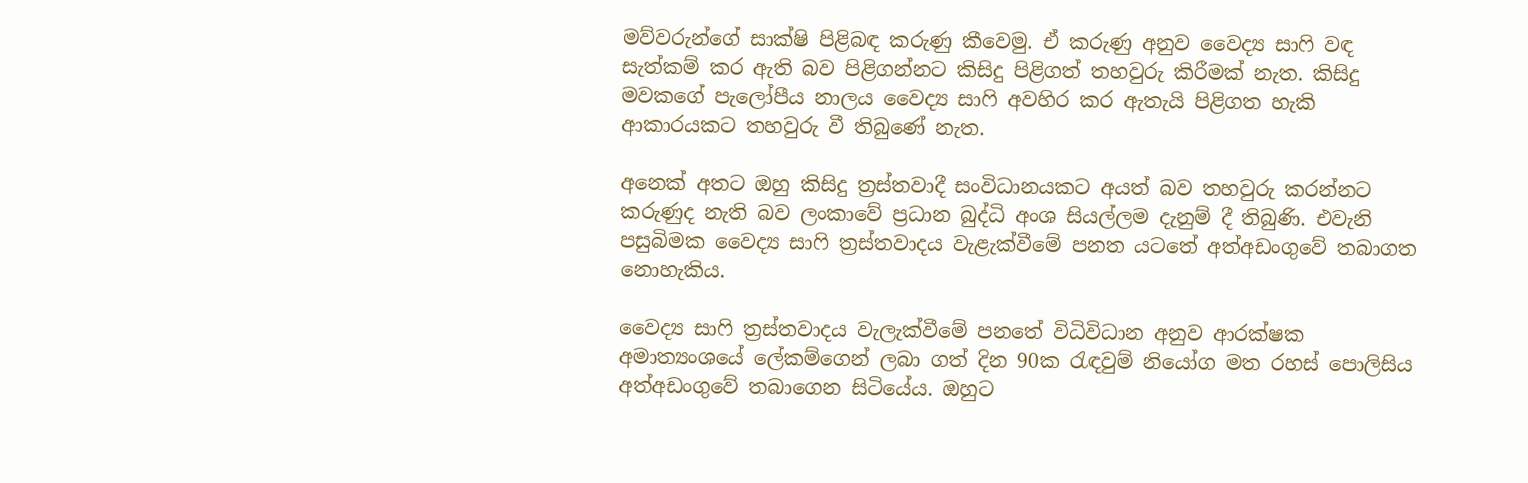මව්වරුන්ගේ සාක්ෂි පිළිබඳ කරුණු කීවෙමු. ඒ කරුණු අනුව වෛද්‍ය සාෆි වඳ සැත්කම් කර ඇති බව පිළිගන්නට කිසිදු පිළිගත් තහවුරු කිරීමක් නැත. කිසිදු මවකගේ පැලෝපීය නාලය වෛද්‍ය සාෆි අවහිර කර ඇතැයි පිළිගත හැකි ආකාරයකට තහවුරු වී තිබුණේ නැත.

අනෙක් අතට ඔහු කිසිදු ත්‍රස්තවාදී සංවිධානයකට අයත් බව තහවුරු කරන්නට කරුණුද නැති බව ලංකාවේ ප්‍රධාන බුද්ධි අංශ සියල්ලම දැනුම් දී තිබුණි. එවැනි පසුබිමක වෛද්‍ය සාෆි ත්‍රස්තවාදය වැළැක්වීමේ පනත යටතේ අත්අඩංගුවේ තබාගත නොහැකිය.

වෛද්‍ය සාෆි ත්‍රස්තවාදය වැලැක්වීමේ පනතේ විධිවිධාන අනුව ආරක්ෂක අමාත්‍යංශයේ ලේකම්ගෙන් ලබා ගත් දින 90ක රැඳවුම් නියෝග මත රහස් පොලිසිය අත්අඩංගුවේ තබාගෙන සිටියේය. ඔහුට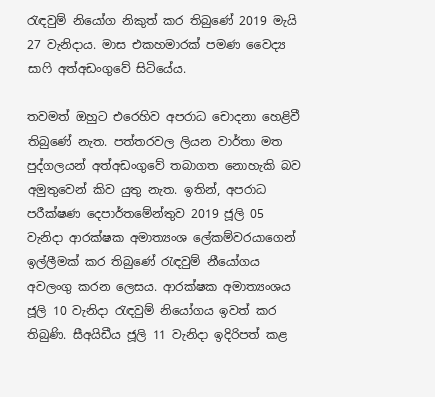රැඳවුම් නියෝග නිකුත් කර තිබුණේ 2019 මැයි 27 වැනිදාය. මාස එකහමාරක් පමණ වෛද්‍ය සාෆි අත්අඩංගුවේ සිටියේය.

තවමත් ඔහුට එරෙහිව අපරාධ චොදනා හෙළිවී තිබුණේ නැත. පත්තරවල ලියන වාර්තා මත පුද්ගලයන් අත්අඩංගුවේ තබාගත නොහැකි බව අමුතුවෙන් කිව යුතු නැත. ඉතින්, අපරාධ පරීක්ෂණ දෙපාර්තමේන්තුව 2019 ජූලි 05 වැනිදා ආරක්ෂක අමාත්‍යංශ ලේකම්වරයාගෙන් ඉල්ලීමක් කර තිබුණේ රැඳවුම් නීයෝගය අවලංගු කරන ලෙසය. ආරක්ෂක අමාත්‍යංශය ජූලි 10 වැනිදා රැඳවුම් නියෝගය ඉවත් කර තිබුණි. සීඅයිඩීය ජූලි 11 වැනිදා ඉදිරිපත් කළ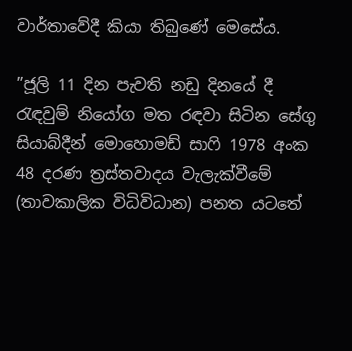වාර්තාවේදී කියා තිබුණේ මෙසේය.

”ජූලි 11 දින පැවති නඩු දිනයේ දී රැඳවුම් නියෝග මත රඳවා සිටින සේගු සියාබ්දීන් මොහොමඩ් සාෆි 1978 අංක 48 දරණ ත්‍රස්තවාදය වැලැක්වීමේ (තාවකාලික විධිවිධාන) පනත යටතේ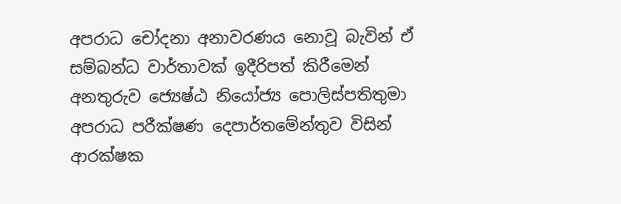අපරාධ චෝදනා අනාවරණය නොවූ බැවින් ඒ සම්බන්ධ වාර්තාවක් ඉදීරිපත් කිරීමෙන් අනතුරුව ජ්‍යෙෂ්ඨ නියෝජ්‍ය පොලිස්පතිතුමා අපරාධ පරීක්ෂණ දෙපාර්තමේන්තුව විසින් ආරක්ෂක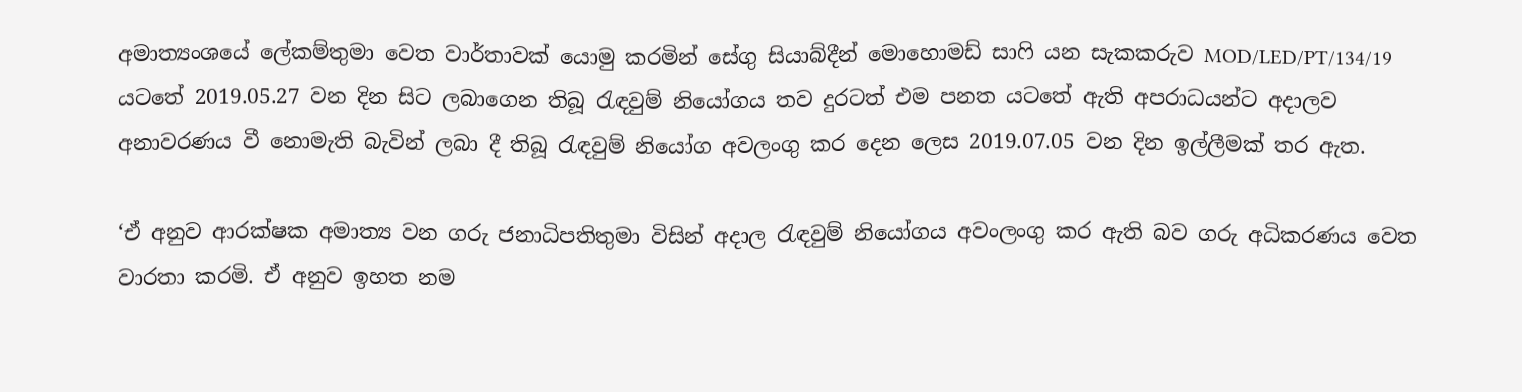අමාත්‍යංශයේ ලේකම්තුමා වෙත වාර්තාවක් යොමු කරමින් සේගු සියාබ්දීන් මොහොමඩ් සාෆි යන සැකකරුව MOD/LED/PT/134/19 යටතේ 2019.05.27 වන දින සිට ලබාගෙන තිබූ රැඳවුම් නියෝගය තව දුරටත් එම පනත යටතේ ඇති අපරාධයන්ට අදාලව අනාවරණය වී නොමැති බැවින් ලබා දී තිබූ රැඳවුම් නියෝග අ‌වලංගු කර දෙන ලෙස 2019.07.05 වන දින ඉල්ලීමක් තර ඇත.

‘ඒ අනුව ආරක්ෂක අමාත්‍ය වන ගරු ජනාධිපතිතුමා විසින් අදාල රැඳවුම් නියෝගය අවංලංගු කර ඇති බව ගරු අධිකරණය වෙත වාරතා කරමි. ඒ අනුව ඉහත නම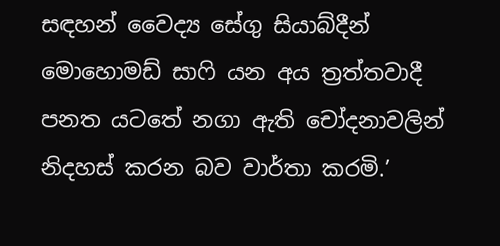සඳහන් වෛද්‍ය සේගු සියාබ්දීන් මොහොමඩ් සාෆි යන අය ත්‍රත්තවාදී පනත යටතේ නගා ඇති චෝදනාවලින් නිදහස් කරන බව වාර්තා කරමි.’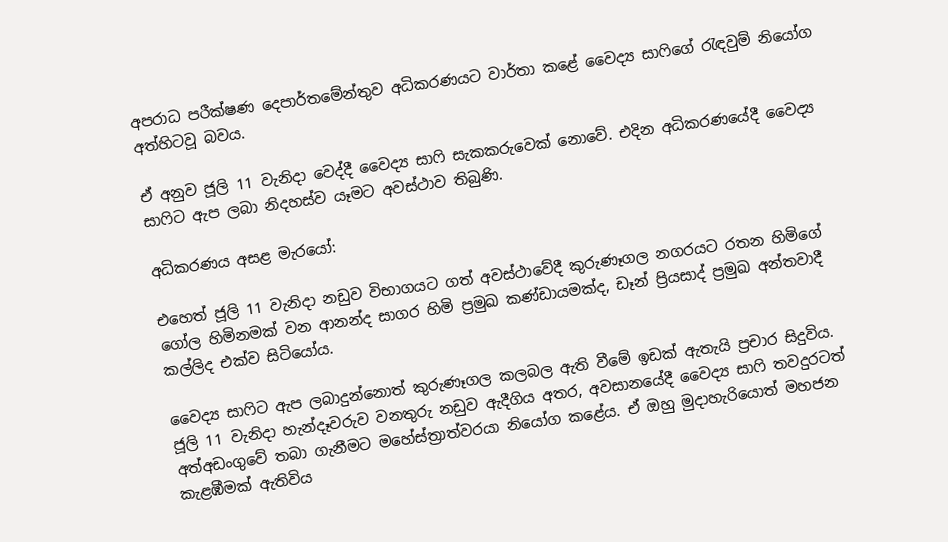අපරාධ පරීක්ෂණ දෙපාර්තමේන්තුව අධිකරණයට වාර්තා කළේ වෛද්‍ය සාෆිගේ රැඳවුම් නියෝග අත්හිටවූ බවය.

ඒ අනුව ජූලි 11 වැනිදා වෙද්දී වෛද්‍ය සාෆි සැකකරුවෙක් නොවේ. එදින අධිකරණයේදී වෛද්‍ය සාෆිට ඇප ලබා නිදහස්ව යෑමට අවස්ථාව තිබුණි.

අධිකරණය අසළ මැරයෝ:

එහෙත් ජූලි 11 වැනිදා නඩුව විභාගයට ගත් අවස්ථාවේදී කුරුණෑගල නගරයට රතන හිමිගේ ගෝල හිමිනමක් වන ආනන්ද සාගර හිමි ප්‍රමුඛ කණ්ඩායමක්ද, ඩෑන් ප්‍රියසාද් ප්‍රමුඛ අන්තවාදී කල්ලිද එක්ව සිටියෝය.

වෛද්‍ය සාෆිට ඇප ලබාදුන්නොත් කුරුණෑගල කලබල ඇති වීමේ ඉඩක් ඇතැයි ප්‍රචාර සිදුවිය. ජූලි 11 වැනිදා හැන්දෑවරුව වනතුරු නඩුව ඇදීගිය අතර, අවසානයේදී වෛද්‍ය සාෆි තවදුරටත් අත්අඩංගුවේ තබා ගැනීමට මහේස්ත්‍රාත්වරයා නියෝග කළේය. ඒ ඔහු මුදාහැරියොත් මහජන කැළඹීමක් ඇතිවිය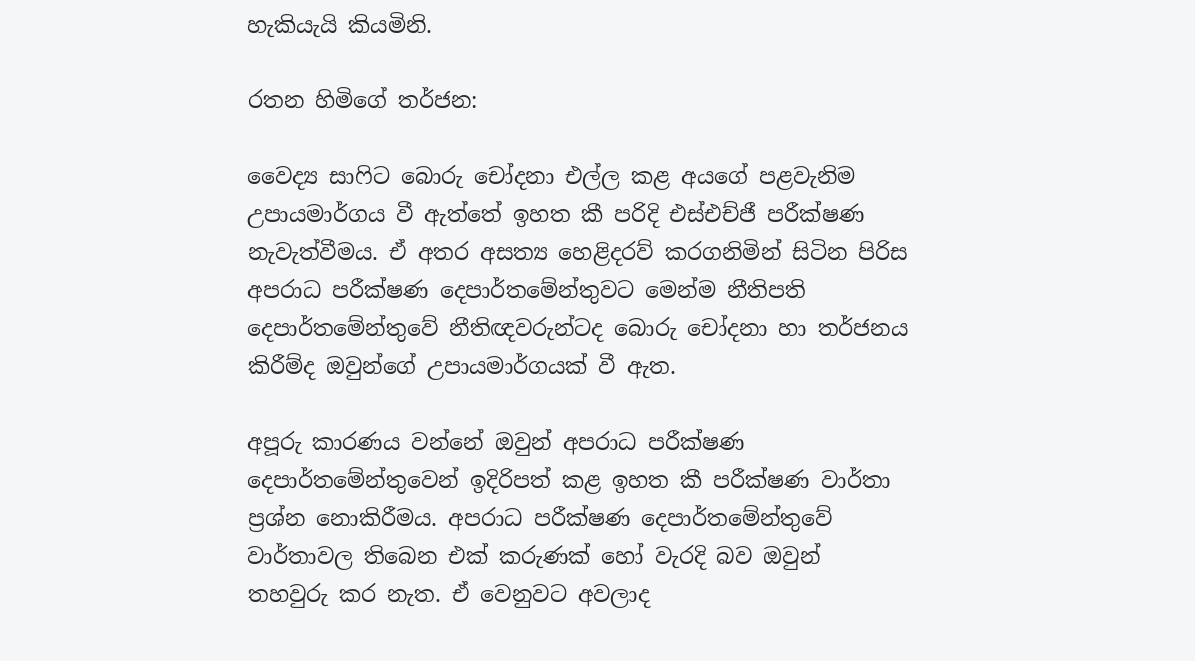හැකියැයි කියමිනි.

රතන හිමිගේ තර්ජන:

වෛද්‍ය සාෆිට බොරු චෝදනා එල්ල කළ අයගේ පළවැනිම උපායමාර්ගය වී ඇත්තේ ඉහත කී පරිදි එස්එච්ජී පරීක්ෂණ නැවැත්වීමය. ඒ අතර අසත්‍ය හෙළිදරව් කරගනිමින් සිටින පිරිස අපරාධ පරීක්ෂණ දෙපාර්තමේන්තුවට මෙන්ම නීතිපති දෙපාර්තමේන්තුවේ නීතිඥවරුන්ටද බොරු චෝදනා හා තර්ජනය කිරීම්ද ඔවුන්ගේ උපායමාර්ගයක් වී ඇත.

අපූරු කාරණය වන්නේ ඔවුන් අපරාධ පරීක්ෂණ දෙපාර්තමේන්තුවෙන් ඉදිරිපත් කළ ඉහත කී පරීක්ෂණ වාර්තා ප්‍රශ්න නොකිරීමය. අපරාධ පරීක්ෂණ දෙපාර්තමේන්තුවේ වාර්තාවල තිබෙන එක් කරුණක් ‌හෝ වැරදි බව ඔවුන් තහවුරු කර නැත. ඒ වෙනුවට අවලාද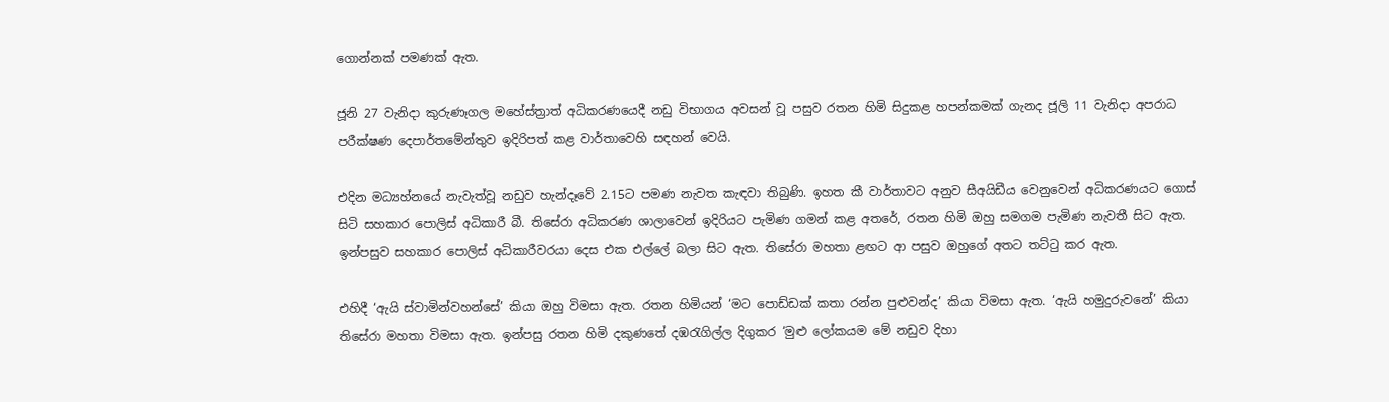ගොන්නක් පමණක් ඇත.

ජූනි 27 වැනිදා කුරුණෑගල මහේස්ත්‍රාත් අධිකරණයෙදී නඩු විභාගය අවසන් වූ පසුව රතන හිමි සිදුකළ හපන්කමක් ගැනද ජූලි 11 වැනිදා අපරාධ පරීක්ෂණ දෙපාර්තමේන්තුව ඉදිරිපත් කළ වාර්තාවෙහි සඳහන් වෙයි.

එදින මධ්‍යහ්නයේ නැවැත්වූ නඩුව හැන්දෑවේ 2.15ට පමණ නැවත කැඳවා තිබුණි. ඉහත කී වාර්තාවට අනුව සීඅයිඩීය වෙනුවෙන් අධිකරණයට ගොස් සිටි සහකාර පොලිස් අධිකාරී බී. තිසේරා අධිකරණ ශාලාවෙන් ඉදිරියට පැමිණ ගමන් කළ අතරේ, රතන හිමි ඔහු සමගම පැමිණ නැවතී සිට ඇත. ඉන්පසුව සහකාර පොලිස් අධිකාරීවරයා දෙස එක එල්ලේ බලා සිට ඇත. තිසේරා මහතා ළඟට ආ පසුව ඔහුගේ අතට තට්ටු කර ඇත.

එහිදී ‘ඇයි ස්වාමින්වහන්සේ’ කියා ඔහු විමසා ඇත. රතන හිමියන් ‘මට පොඩ්ඩක් කතා රන්න පුළුවන්ද’ කියා විමසා ඇත. ‘ඇයි හමුදුරුවනේ’ කියා තිසේරා මහතා විමසා ඇත. ඉන්පසු රතන හිමි දකුණතේ දඹරැගිල්ල දිගුකර ‘මුළු ලෝකයම මේ නඩුව දිහා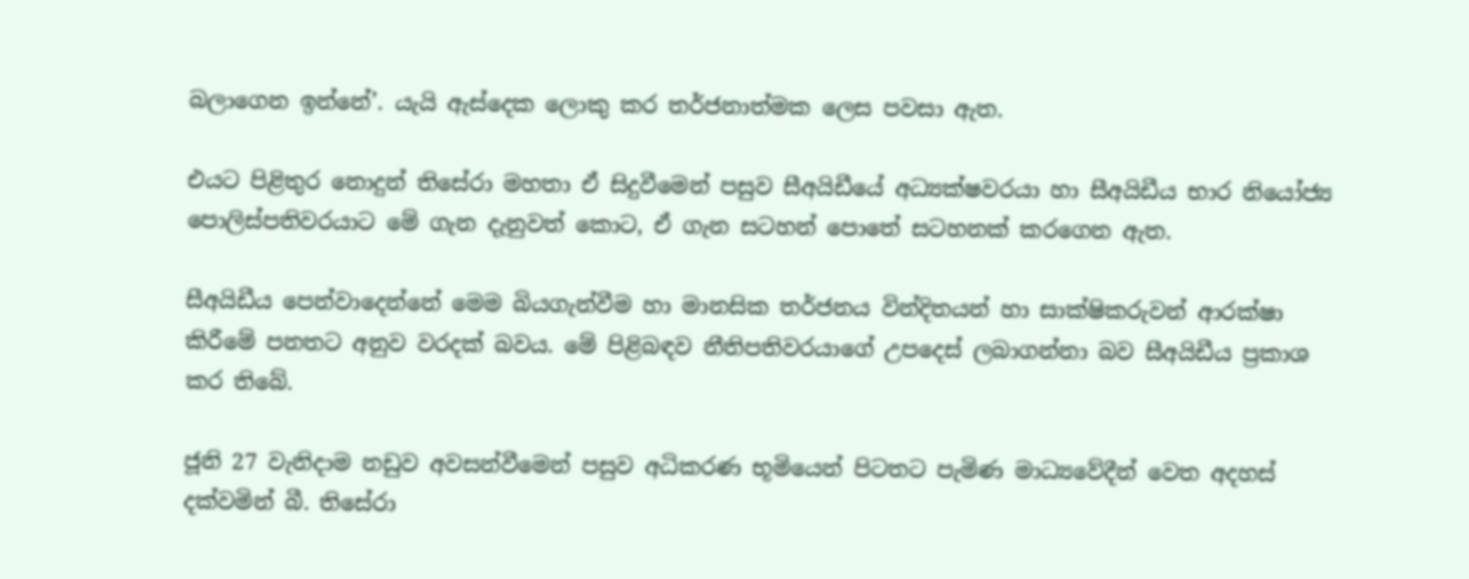බලාගෙන ඉන්නේ’. යැයි ඇස්දෙක ලොකු කර තර්ජනාත්මක ලෙස පවසා ඇත.

එයට පිළිතුර නොදුන් තිසේරා මහතා ඒ සිදුවීමෙන් පසුව සීඅයිඩීයේ අධ්‍යක්ෂවරයා හා සීඅයිඩීය භාර නියෝජ්‍ය පොලිස්පතිවරයාට මේ ගැන දැනුවත් කොට, ඒ ගැන සටහන් පොතේ සටහනක් කරගෙන ඇත.

සීඅයිඩීය පෙන්වාදෙන්නේ මෙම බියගැන්වීම හා මානසික තර්ජනය වින්දිතයන් හා සාක්ෂිකරුවන් ආරක්ෂා කිරීමේ පනතට අනුව වරදක් බවය. මේ පිළිබඳව නීතිපතිවරයාගේ උපදෙස් ලබාගන්නා බව සීඅයිඩීය ප්‍රකාශ කර තිබේ.

ජූනි 27 වැනිදාම නඩුව අවසන්වීමෙන් පසුව අධිකරණ භූමියෙන් පිටතට පැමිණ මාධ්‍යවේදීන් වෙත අදහස් දක්වමින් බී. තිසේරා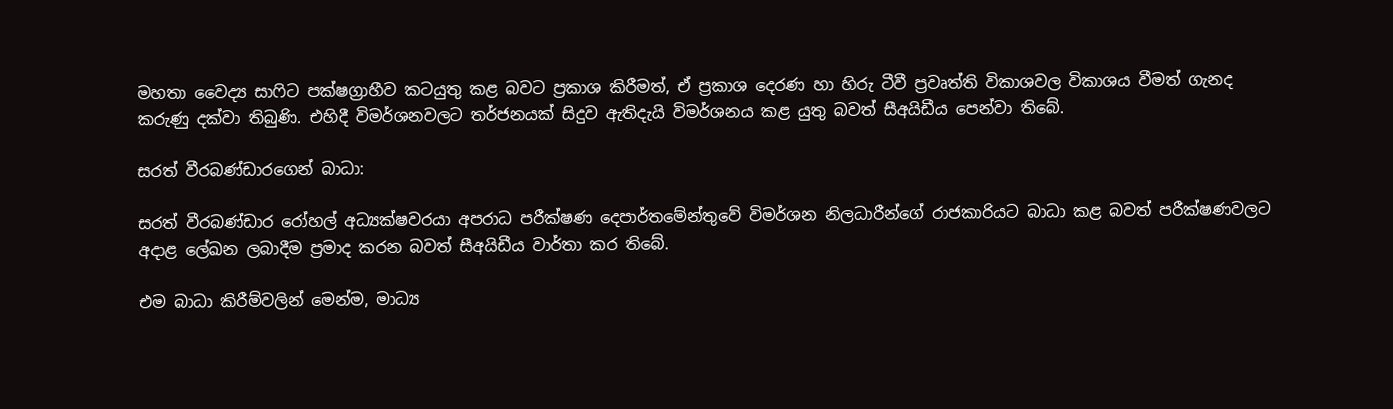මහතා වෛද්‍ය සාෆිට පක්ෂග්‍රාහීව කටයුතු කළ බවට ප්‍රකාශ කිරීමත්, ඒ ප්‍රකාශ දෙරණ හා හිරු ටීවී ප්‍රවෘත්ති විකාශවල විකාශය වීමත් ගැනද කරුණු දක්වා තිබුණි. එහිදී විමර්ශනවලට තර්ජනයක් සිදුව ඇතිදැයි විමර්ශනය කළ යුතු බවත් සීඅයිඩීය පෙන්වා තිබේ.

සරත් වීරබණ්ඩාරගෙන් බාධා:

සරත් වීරබණ්ඩාර රෝහල් අධ්‍යක්ෂවරයා අපරාධ පරීක්ෂණ දෙපාර්තමේන්තුවේ විමර්ශන නිලධාරීන්ගේ රාජකාරියට බාධා කළ බවත් පරීක්ෂණවලට අදාළ ලේඛන ලබාදීම ප්‍රමාද කරන බවත් සීඅයිඩීය වාර්තා කර තිබේ.

එම බාධා කිරීම්වලින් මෙන්ම, මාධ්‍ය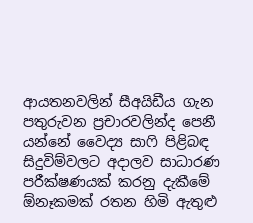ආයතනවලින් සීඅයිඩීය ගැන පතුරුවන ප්‍රචාරවලින්ද පෙනී යන්නේ වෛද්‍ය සාෆි පිළිබඳ සිදුවිම්වලට අදාලව සාධාරණ පරීක්ෂණයක් කරනු දැකීමේ ඕනෑකමක් රතන හිමි ඇතුළු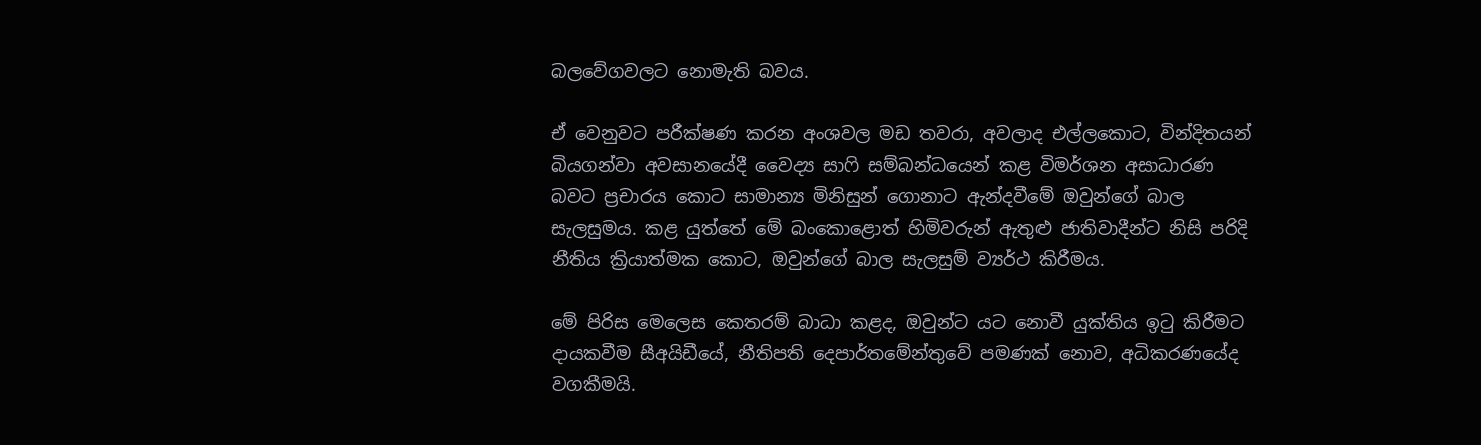බලවේගවලට නොමැති බවය.

ඒ වෙනුවට පරීක්ෂණ කරන අංශවල මඩ තවරා, අවලාද එල්ලකොට, වින්දිතයන් බියගන්වා අවසානයේදී වෛද්‍ය සාෆි සම්බන්ධයෙන් කළ විමර්ශන අසාධාරණ බවට ප්‍රචාරය කොට සාමාන්‍ය මිනිසුන් ගොනාට ඇන්දවීමේ ඔවුන්ගේ බාල සැලසුමය. කළ යුත්තේ මේ බංකොළොත් හිමිවරුන් ඇතුළු ජාතිවාදීන්ට නිසි පරිදි නීතිය ක්‍රියාත්මක කොට, ඔවුන්ගේ බාල සැලසුම් ව්‍යර්ථ කිරීමය.

මේ පිරිස මෙලෙස කෙතරම් බාධා කළද, ඔවුන්ට යට නොවී යුක්තිය ඉටු කිරීමට දායකවීම සීඅයිඩීයේ, නීතිපති දෙපාර්තමේන්තුවේ පමණක් නොව, අධිකරණයේද වගකීමයි.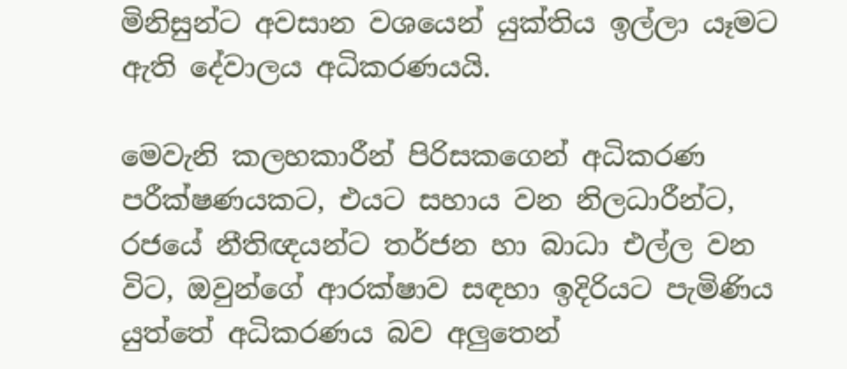මිනිසුන්ට අවසාන වශයෙන් යුක්තිය ඉල්ලා යෑමට ඇති දේවාලය අධිකරණයයි.

මෙවැනි කලහකාරීන් පිරිසකගෙන් අධිකරණ පරීක්ෂණයකට, එයට සහාය වන නිලධාරීන්ට, රජයේ නීතිඥයන්ට තර්ජන හා බාධා එල්ල වන විට, ඔවුන්ගේ ආරක්ෂාව සඳහා ඉදිරියට පැමිණිය යුත්තේ අධිකරණය බව අලුතෙන්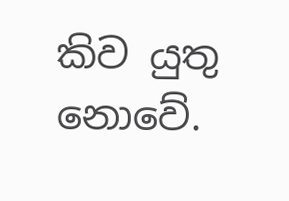කිව යුතු නොවේ.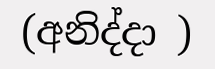(අනිද්දා )